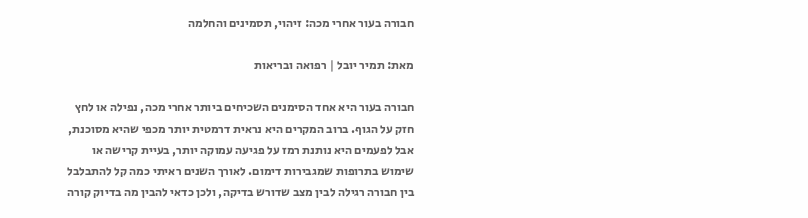חבורה בעור אחרי מכה: זיהוי, תסמינים והחלמה

מאת: תמיר יובל | רפואה ובריאות

חבורה בעור היא אחד הסימנים השכיחים ביותר אחרי מכה, נפילה או לחץ חזק על הגוף. ברוב המקרים היא נראית דרמטית יותר מכפי שהיא מסוכנת, אבל לפעמים היא נותנת רמז על פגיעה עמוקה יותר, בעיית קרישה או שימוש בתרופות שמגבירות דימום. לאורך השנים ראיתי כמה קל להתבלבל בין חבורה רגילה לבין מצב שדורש בדיקה, ולכן כדאי להבין מה בדיוק קורה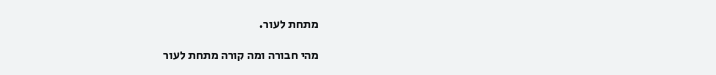מתחת לעור.

מהי חבורה ומה קורה מתחת לעור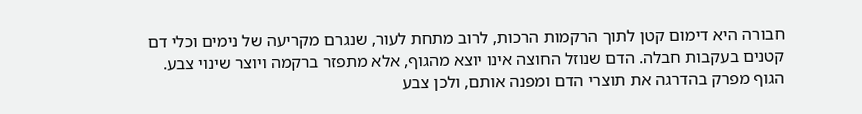חבורה היא דימום קטן לתוך הרקמות הרכות, לרוב מתחת לעור, שנגרם מקריעה של נימים וכלי דם קטנים בעקבות חבלה. הדם שנוזל החוצה אינו יוצא מהגוף, אלא מתפזר ברקמה ויוצר שינוי צבע. הגוף מפרק בהדרגה את תוצרי הדם ומפנה אותם, ולכן צבע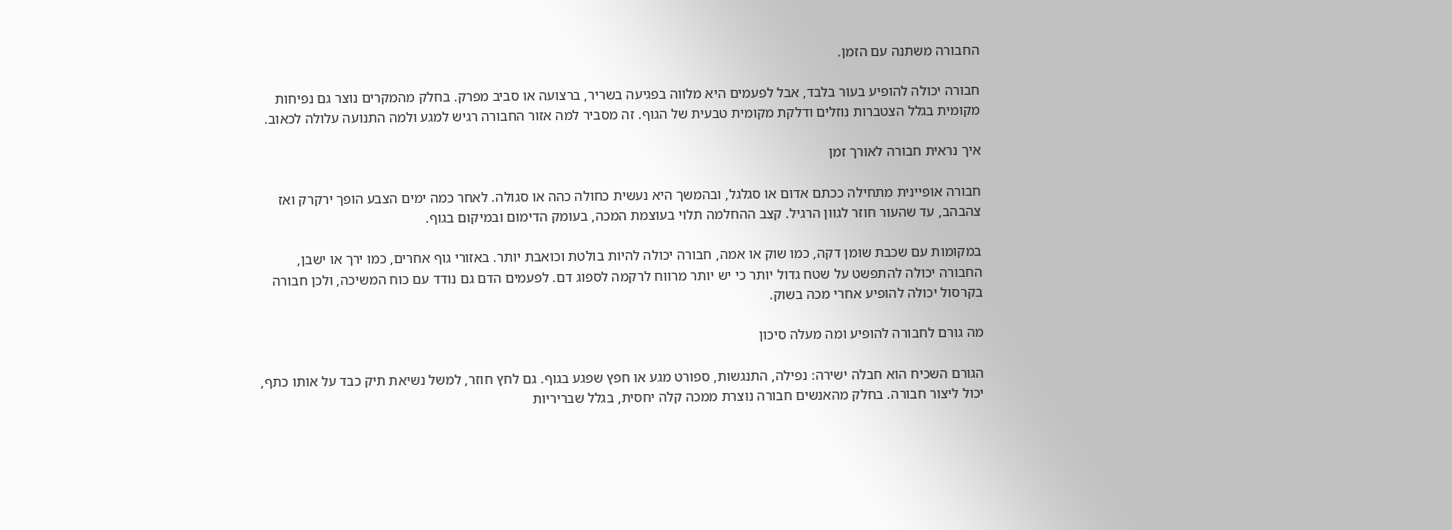החבורה משתנה עם הזמן.

חבורה יכולה להופיע בעור בלבד, אבל לפעמים היא מלווה בפגיעה בשריר, ברצועה או סביב מפרק. בחלק מהמקרים נוצר גם נפיחות מקומית בגלל הצטברות נוזלים ודלקת מקומית טבעית של הגוף. זה מסביר למה אזור החבורה רגיש למגע ולמה התנועה עלולה לכאוב.

איך נראית חבורה לאורך זמן

חבורה אופיינית מתחילה ככתם אדום או סגלגל, ובהמשך היא נעשית כחולה כהה או סגולה. לאחר כמה ימים הצבע הופך ירקרק ואז צהבהב, עד שהעור חוזר לגוון הרגיל. קצב ההחלמה תלוי בעוצמת המכה, בעומק הדימום ובמיקום בגוף.

במקומות עם שכבת שומן דקה, כמו שוק או אמה, חבורה יכולה להיות בולטת וכואבת יותר. באזורי גוף אחרים, כמו ירך או ישבן, החבורה יכולה להתפשט על שטח גדול יותר כי יש יותר מרווח לרקמה לספוג דם. לפעמים הדם גם נודד עם כוח המשיכה, ולכן חבורה בקרסול יכולה להופיע אחרי מכה בשוק.

מה גורם לחבורה להופיע ומה מעלה סיכון

הגורם השכיח הוא חבלה ישירה: נפילה, התנגשות, ספורט מגע או חפץ שפגע בגוף. גם לחץ חוזר, למשל נשיאת תיק כבד על אותו כתף, יכול ליצור חבורה. בחלק מהאנשים חבורה נוצרת ממכה קלה יחסית, בגלל שבריריות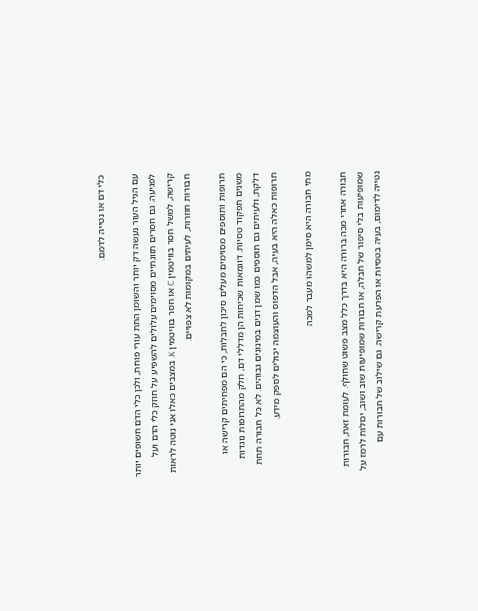כלי דם או נטייה לדמם.

עם הגיל העור נעשה דק יותר והשומן התת עורִי פוחת, ולכן כלי הדם חשופים יותר לפגיעה. גם חסרים תזונתיים מסוימים עלולים להשפיע על חוזק כלי הדם ועל קרישה, למשל חסר בוויטמין C או חסר בוויטמין K. במצבים כאלו אני נוטה לראות חבורות חוזרות, לעיתים במקומות לא צפויים.

תרופות ותוספים מסוימים מעלים סיכון לחבלות, כי הם מפחיתים קרישה או משנים תפקוד טסיות. דוגמאות שכיחות הן מדללי דם, חלק מהתרופות נוגדות דלקת, ולעיתים גם תוספים כמו שמן דגים במינונים גבוהים. לא כל חבורה תחת תרופות כאלה היא בעיה, אבל הדפוס והעוצמה יכולים לספק מידע.

מתי חבורה היא סימן למשהו מעבר למכה

חבורה אחרי מכה ברורה היא בדרך כלל מצב פשוט שחולף. לעומת זאת, חבורות שמופיעות בלי סיפור של חבלה, או חבורות שמופיעות שוב ושוב, יכולות לרמז על נטייה לדימום, בעיה בטסיות או הפרעת קרישה. גם שילוב של חבורות עם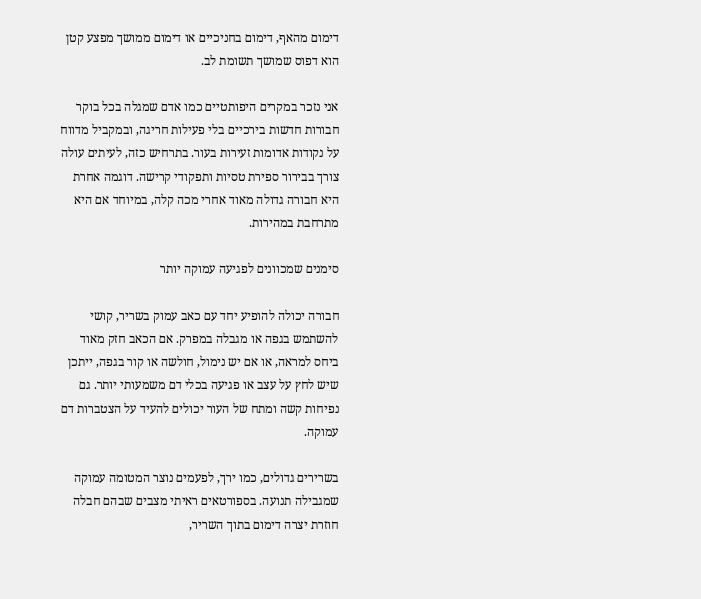דימום מהאף, דימום בחניכיים או דימום ממושך מפצע קטן הוא דפוס שמושך תשומת לב.

אני נזכר במקרים היפותטיים כמו אדם שמגלה בכל בוקר חבורות חדשות בירכיים בלי פעילות חריגה, ובמקביל מדווח על נקודות אדומות זעירות בעור. בתרחיש כזה, לעיתים עולה צורך בבירור ספירת טסיות ותפקודי קרישה. דוגמה אחרת היא חבורה גדולה מאוד אחרי מכה קלה, במיוחד אם היא מתרחבת במהירות.

סימנים שמכוונים לפגיעה עמוקה יותר

חבורה יכולה להופיע יחד עם כאב עמוק בשריר, קושי להשתמש בגפה או מגבלה במפרק. אם הכאב חזק מאוד ביחס למראה, או אם יש נימול, חולשה או קור בגפה, ייתכן שיש לחץ על עצב או פגיעה בכלי דם משמעותי יותר. גם נפיחות קשה ומתח של העור יכולים להעיד על הצטברות דם עמוקה.

בשרירים גדולים, כמו ירך, לפעמים נוצר המטומה עמוקה שמגבילה תנועה. בספורטאים ראיתי מצבים שבהם חבלה חוזרת יצרה דימום בתוך השריר,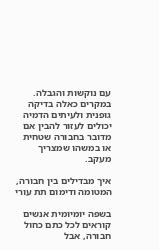עם נוקשות והגבלה. במקרים כאלה בדיקה גופנית ולעיתים הדמיה יכולים לעזור להבין אם מדובר בחבורה שטחית או במשהו שמצריך מעקב.

איך מבדילים בין חבורה, המטומה ודימום תת עורי

בשפה יומיומית אנשים קוראים לכל כתם כחול חבורה, אבל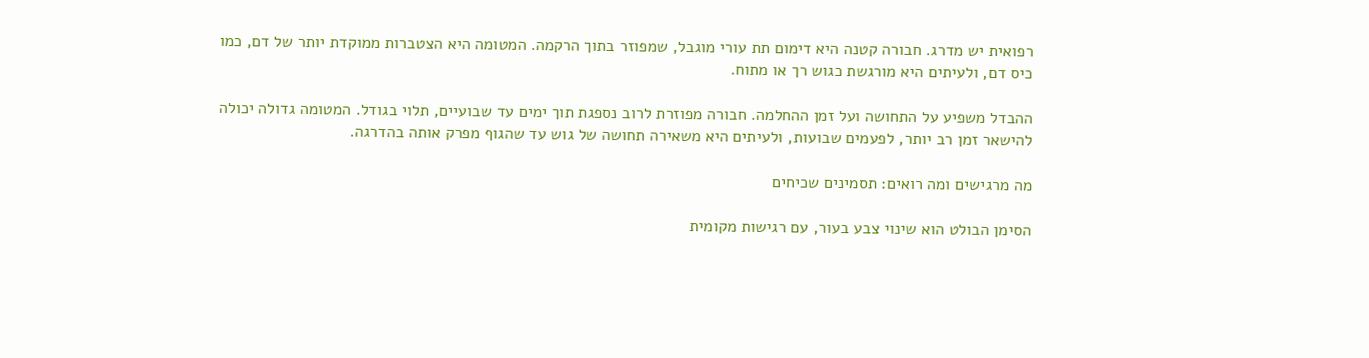רפואית יש מדרג. חבורה קטנה היא דימום תת עורי מוגבל, שמפוזר בתוך הרקמה. המטומה היא הצטברות ממוקדת יותר של דם, כמו כיס דם, ולעיתים היא מורגשת כגוש רך או מתוח.

ההבדל משפיע על התחושה ועל זמן ההחלמה. חבורה מפוזרת לרוב נספגת תוך ימים עד שבועיים, תלוי בגודל. המטומה גדולה יכולה להישאר זמן רב יותר, לפעמים שבועות, ולעיתים היא משאירה תחושה של גוש עד שהגוף מפרק אותה בהדרגה.

מה מרגישים ומה רואים: תסמינים שכיחים

הסימן הבולט הוא שינוי צבע בעור, עם רגישות מקומית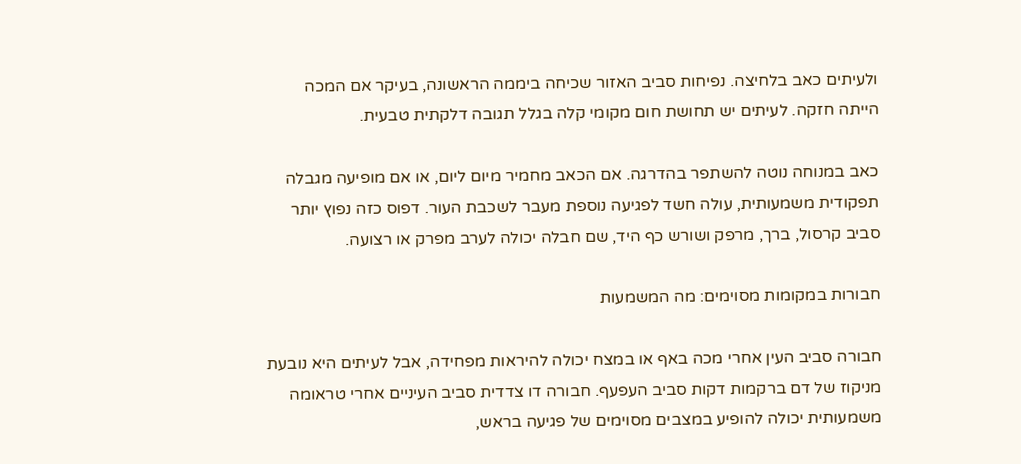ולעיתים כאב בלחיצה. נפיחות סביב האזור שכיחה ביממה הראשונה, בעיקר אם המכה הייתה חזקה. לעיתים יש תחושת חום מקומי קלה בגלל תגובה דלקתית טבעית.

כאב במנוחה נוטה להשתפר בהדרגה. אם הכאב מחמיר מיום ליום, או אם מופיעה מגבלה תפקודית משמעותית, עולה חשד לפגיעה נוספת מעבר לשכבת העור. דפוס כזה נפוץ יותר סביב קרסול, ברך, מרפק ושורש כף היד, שם חבלה יכולה לערב מפרק או רצועה.

חבורות במקומות מסוימים: מה המשמעות

חבורה סביב העין אחרי מכה באף או במצח יכולה להיראות מפחידה, אבל לעיתים היא נובעת מניקוז של דם ברקמות דקות סביב העפעף. חבורה דו צדדית סביב העיניים אחרי טראומה משמעותית יכולה להופיע במצבים מסוימים של פגיעה בראש,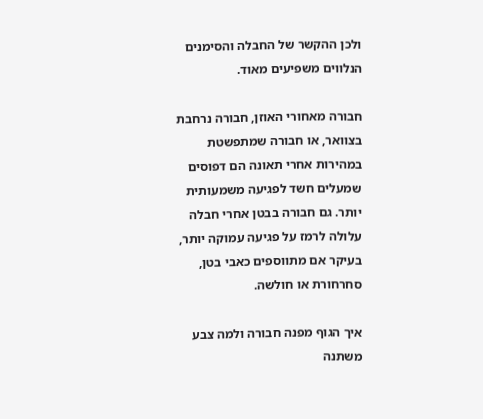ולכן ההקשר של החבלה והסימנים הנלווים משפיעים מאוד.

חבורה מאחורי האוזן, חבורה נרחבת בצוואר, או חבורה שמתפשטת במהירות אחרי תאונה הם דפוסים שמעלים חשד לפגיעה משמעותית יותר. גם חבורה בבטן אחרי חבלה עלולה לרמז על פגיעה עמוקה יותר, בעיקר אם מתווספים כאבי בטן, סחרחורת או חולשה.

איך הגוף מפנה חבורה ולמה צבע משתנה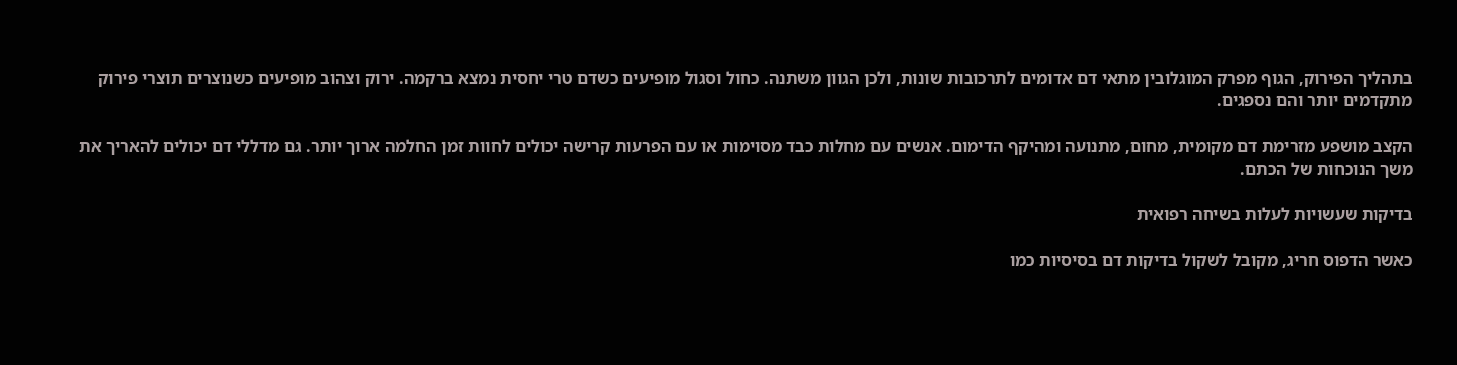בתהליך הפירוק, הגוף מפרק המוגלובין מתאי דם אדומים לתרכובות שונות, ולכן הגוון משתנה. כחול וסגול מופיעים כשדם טרי יחסית נמצא ברקמה. ירוק וצהוב מופיעים כשנוצרים תוצרי פירוק מתקדמים יותר והם נספגים.

הקצב מושפע מזרימת דם מקומית, מחום, מתנועה ומהיקף הדימום. אנשים עם מחלות כבד מסוימות או עם הפרעות קרישה יכולים לחוות זמן החלמה ארוך יותר. גם מדללי דם יכולים להאריך את משך הנוכחות של הכתם.

בדיקות שעשויות לעלות בשיחה רפואית

כאשר הדפוס חריג, מקובל לשקול בדיקות דם בסיסיות כמו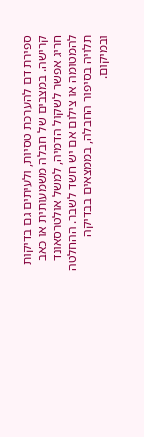ספירת דם להערכת טסיות, ולעיתים גם בדיקות קרישה. במצבים של חבלה משמעותית או כאב חריג אפשר לשקול הדמיה, למשל אולטרסאונד להמטומה או צילום אם יש חשד לשבר. ההחלטה תלויה בסיפור החבלה, בממצאים בבדיקה ובמיקום.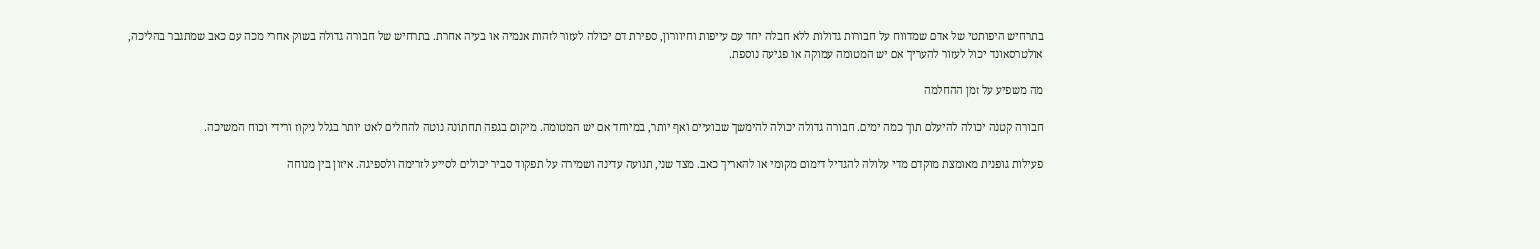בתרחיש היפותטי של אדם שמדווח על חבורות גדולות ללא חבלה יחד עם עייפות וחיוורון, ספירת דם יכולה לעזור לזהות אנמיה או בעיה אחרת. בתרחיש של חבורה גדולה בשוק אחרי מכה עם כאב שמתגבר בהליכה, אולטרסאונד יכול לעזור להעריך אם יש המטומה עמוקה או פגיעה נוספת.

מה משפיע על זמן ההחלמה

חבורה קטנה יכולה להיעלם תוך כמה ימים. חבורה גדולה יכולה להימשך שבועיים ואף יותר, במיוחד אם יש המטומה. מיקום בגפה תחתונה נוטה להחלים לאט יותר בגלל ניקוז ורידי וכוח המשיכה.

פעילות גופנית מאומצת מוקדם מדי עלולה להגדיל דימום מקומי או להאריך כאב. מצד שני, תנועה עדינה ושמירה על תפקוד סביר יכולים לסייע לזרימה ולספיגה. איזון בין מנוחה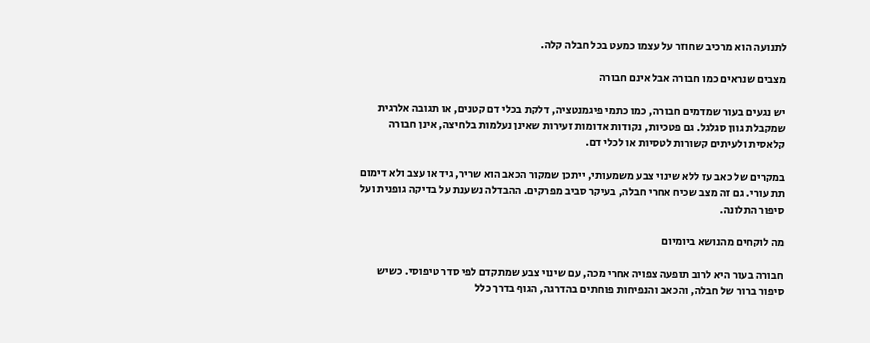לתנועה הוא מרכיב שחוזר על עצמו כמעט בכל חבלה קלה.

מצבים שנראים כמו חבורה אבל אינם חבורה

יש נגעים בעור שמדמים חבורה, כמו כתמי פיגמנטציה, דלקת בכלי דם קטנים, או תגובה אלרגית שמקבלת גוון סגלגל. גם פטכיות, נקודות אדומות זעירות שאינן נעלמות בלחיצה, אינן חבורה קלאסית ולעיתים קשורות לטסיות או לכלי דם.

במקרים של כאב עז ללא שינוי צבע משמעותי, ייתכן שמקור הכאב הוא שריר, גיד או עצב ולא דימום תת עורי. גם זה מצב שכיח אחרי חבלה, בעיקר סביב מפרקים. ההבדלה נשענת על בדיקה גופנית ועל סיפור התלונה.

מה לוקחים מהנושא ביומיום

חבורה בעור היא לרוב תופעה צפויה אחרי מכה, עם שינוי צבע שמתקדם לפי סדר טיפוסי. כשיש סיפור ברור של חבלה, והכאב והנפיחות פוחתים בהדרגה, הגוף בדרך כלל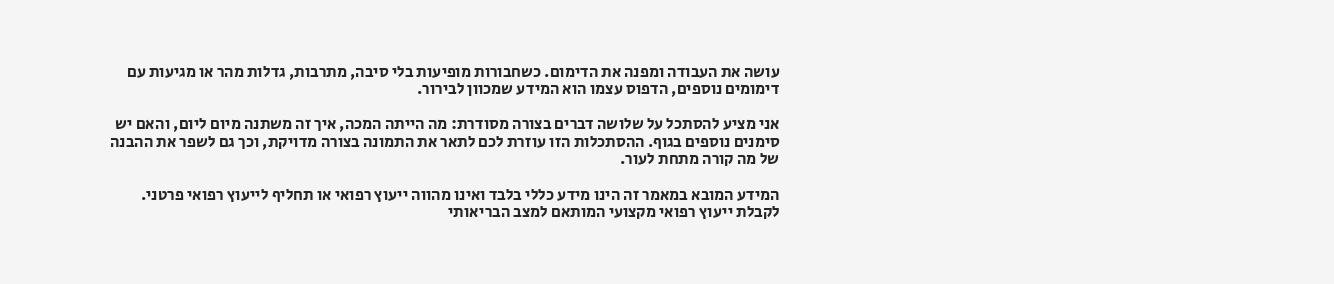עושה את העבודה ומפנה את הדימום. כשחבורות מופיעות בלי סיבה, מתרבות, גדלות מהר או מגיעות עם דימומים נוספים, הדפוס עצמו הוא המידע שמכוון לבירור.

אני מציע להסתכל על שלושה דברים בצורה מסודרת: מה הייתה המכה, איך זה משתנה מיום ליום, והאם יש סימנים נוספים בגוף. ההסתכלות הזו עוזרת לכם לתאר את התמונה בצורה מדויקת, וכך גם לשפר את ההבנה של מה קורה מתחת לעור.

המידע המובא במאמר זה הינו מידע כללי בלבד ואינו מהווה ייעוץ רפואי או תחליף לייעוץ רפואי פרטני. לקבלת ייעוץ רפואי מקצועי המותאם למצב הבריאותי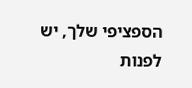הספציפי שלך, יש לפנות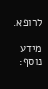לרופא.

מידע נוסף: